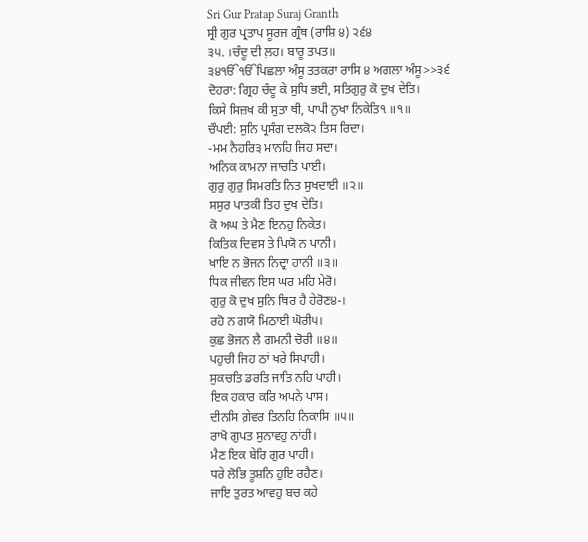Sri Gur Pratap Suraj Granth
ਸ੍ਰੀ ਗੁਰ ਪ੍ਰਤਾਪ ਸੂਰਜ ਗ੍ਰੰਥ (ਰਾਸ਼ਿ ੪) ੨੬੪
੩੫. ।ਚੰਦੂ ਦੀ ਲ਼ਹ। ਬਾਰੂ ਤਪਤ॥
੩੪ੴੴਪਿਛਲਾ ਅੰਸੂ ਤਤਕਰਾ ਰਾਸਿ ੪ ਅਗਲਾ ਅੰਸੂ>>੩੬
ਦੋਹਰਾ: ਗ੍ਰਿਹ ਚੰਦੂ ਕੇ ਸੁਧਿ ਭਈ, ਸਤਿਗੁਰੁ ਕੋ ਦੁਖ ਦੇਤਿ।
ਕਿਸੇ ਸਿਜ਼ਖ ਕੀ ਸੁਤਾ ਥੀ, ਪਾਪੀ ਨੁਖਾ ਨਿਕੇਤਿ੧ ॥੧॥
ਚੌਪਈ: ਸੁਨਿ ਪ੍ਰਸੰਗ ਦਲਕੋ੨ ਤਿਸ ਰਿਦਾ।
-ਮਮ ਨੈਹਰਿ੩ ਮਾਨਹਿ ਜਿਹ ਸਦਾ।
ਅਨਿਕ ਕਾਮਨਾ ਜਾਚਤਿ ਪਾਈ।
ਗੁਰੁ ਗੁਰੁ ਸਿਮਰਤਿ ਨਿਤ ਸੁਖਦਾਈ ॥੨॥
ਸਸੁਰ ਪਾਤਕੀ ਤਿਹ ਦੁਖ ਦੇਤਿ।
ਕੋ ਅਘ ਤੇ ਮੈਣ ਇਨਹੁ ਨਿਕੇਤ।
ਕਿਤਿਕ ਦਿਵਸ ਤੇ ਪਿਯੋ ਨ ਪਾਨੀ।
ਖਾਇ ਨ ਭੋਜਨ ਨਿਦ੍ਰਾ ਹਾਨੀ ॥੩॥
ਧਿਕ ਜੀਵਨ ਇਸ ਘਰ ਮਹਿ ਮੇਰੋ।
ਗੁਰੁ ਕੋ ਦੁਖ ਸੁਨਿ ਥਿਰ ਹੈ ਹੇਰੋਣ੪-।
ਰਹੋ ਨ ਗਯੋ ਮਿਠਾਈ ਘੋਰੀ੫।
ਕੁਛ ਭੋਜਨ ਲੈ ਗਮਨੀ ਚੋਰੀ ॥੪॥
ਪਹੁਚੀ ਜਿਹ ਠਾਂ ਖਰੇ ਸਿਪਾਹੀ।
ਸੁਕਚਤਿ ਡਰਤਿ ਜਾਤਿ ਨਹਿ ਪਾਹੀ।
ਇਕ ਹਕਾਰ ਕਰਿ ਅਪਨੇ ਪਾਸ।
ਦੀਨਸਿ ਗ਼ੇਵਰ ਤਿਨਹਿ ਨਿਕਾਸਿ ॥੫॥
ਰਾਖੋ ਗੁਪਤ ਸੁਨਾਵਹੁ ਨਾਂਹੀ।
ਮੈਣ ਇਕ ਬੇਰਿ ਗੁਰ ਪਾਹੀ।
ਧਰੇ ਲੋਭਿ ਤੂਸ਼ਨਿ ਹੁਇ ਰਹੈਣ।
ਜਾਇ ਤੁਰਤ ਆਵਹੁ ਬਚ ਕਹੇ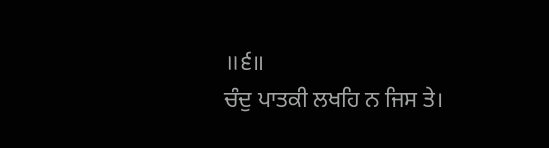॥੬॥
ਚੰਦੁ ਪਾਤਕੀ ਲਖਹਿ ਨ ਜਿਸ ਤੇ।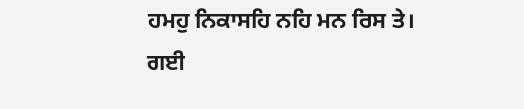ਹਮਹੁ ਨਿਕਾਸਹਿ ਨਹਿ ਮਨ ਰਿਸ ਤੇ।
ਗਈ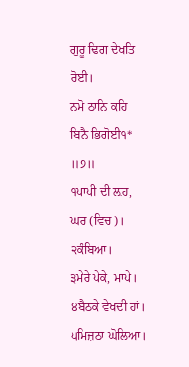ਗੁਰੂ ਢਿਗ ਦੇਖਤਿ ਰੋਈ।
ਨਮੋ ਠਾਨਿ ਕਹਿ ਬਿਨੈ ਭਿਗੋਈ੧* ॥੭॥
੧ਪਾਪੀ ਦੀ ਲ਼ਹ, ਘਰ (ਵਿਚ)।
੨ਕੰਬਿਆ।
੩ਮੇਰੇ ਪੇਕੇ, ਮਾਪੇ।
੪ਬੈਠਕੇ ਵੇਖਦੀ ਹਾਂ।
੫ਮਿਜ਼ਠਾ ਘੋਲਿਆ।